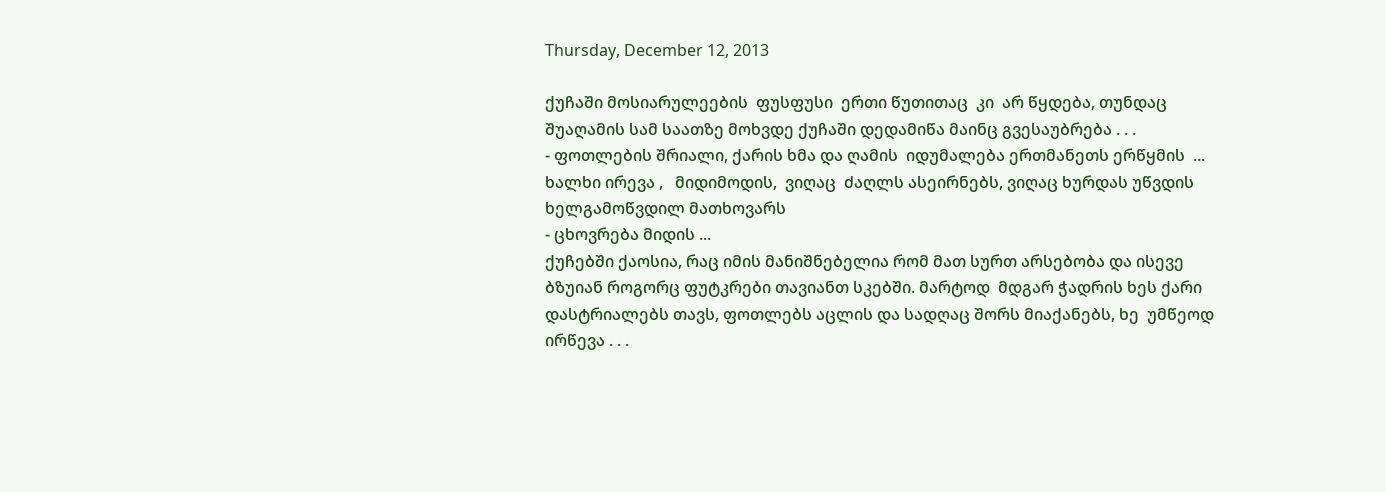Thursday, December 12, 2013

ქუჩაში მოსიარულეების  ფუსფუსი  ერთი წუთითაც  კი  არ წყდება, თუნდაც შუაღამის სამ საათზე მოხვდე ქუჩაში დედამიწა მაინც გვესაუბრება . . .
- ფოთლების შრიალი, ქარის ხმა და ღამის  იდუმალება ერთმანეთს ერწყმის  ...
ხალხი ირევა ,   მიდიმოდის,  ვიღაც  ძაღლს ასეირნებს, ვიღაც ხურდას უწვდის ხელგამოწვდილ მათხოვარს
- ცხოვრება მიდის ...
ქუჩებში ქაოსია, რაც იმის მანიშნებელია რომ მათ სურთ არსებობა და ისევე ბზუიან როგორც ფუტკრები თავიანთ სკებში. მარტოდ  მდგარ ჭადრის ხეს ქარი დასტრიალებს თავს, ფოთლებს აცლის და სადღაც შორს მიაქანებს, ხე  უმწეოდ ირწევა . . .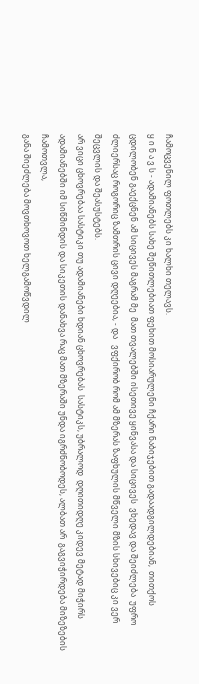ჩამოცვენილ ფოთლებს კი ხალხი თელავს.
ყ ი ნ ა ვ ს - ადამიანებს სახე შეწითლებიათ ფეხით მოსიარულენი ჩქარი ნაბიჯებით გადაადგილდებიან,  თითქოს  ცდილობენ გაექცნენ ამ სიცივეს მაგრამ მე  მათ თვალებში ისეთივე ყინვასა და სიცივეს  ვხედავ და შეიძლება  უფრო ძლიერსაც როგორიც ზამთრის ცივი დღეებია, - და   ვფქირობ რომ ამ მზერას ზაფხულის მწველი მზის სხივებიც კი ვერ შეცვლის და შეასუსტებს.
არ ვიცი ცხოვრებაა სასტიკი თუ ადამიანები ხდიან ცხოვრებას  სასტიკს, უბრალოდ  დღითიდღე კიდევ მეტად მიჭირს ადამიანებში იმ სიწმინდის და სიკეთის დანახვა რაც მათ მზერაში უნდა იგრძნობოდეს, ალბათ არ  გაგვიჭირდება მიზეზების ჩამოთვლა,
განა შიეძლება მოვთხოვოთ ხელგამოწვდილ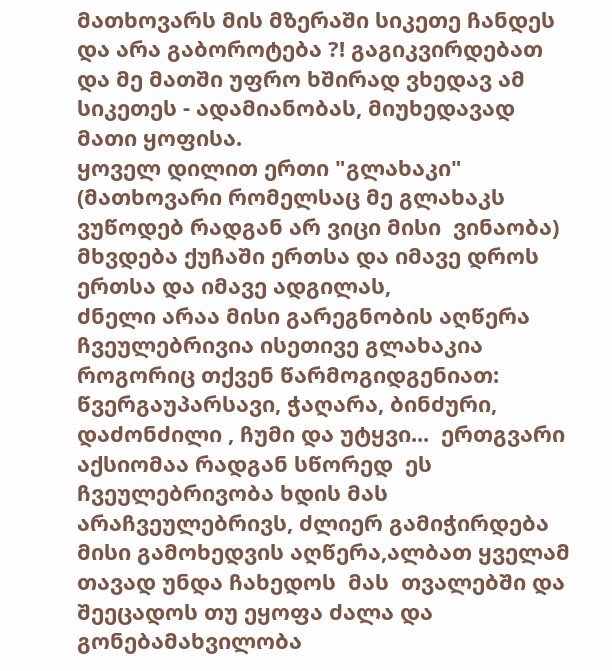მათხოვარს მის მზერაში სიკეთე ჩანდეს და არა გაბოროტება ?! გაგიკვირდებათ და მე მათში უფრო ხშირად ვხედავ ამ სიკეთეს - ადამიანობას, მიუხედავად მათი ყოფისა.
ყოველ დილით ერთი "გლახაკი" (მათხოვარი რომელსაც მე გლახაკს  ვუწოდებ რადგან არ ვიცი მისი  ვინაობა) მხვდება ქუჩაში ერთსა და იმავე დროს ერთსა და იმავე ადგილას,
ძნელი არაა მისი გარეგნობის აღწერა ჩვეულებრივია ისეთივე გლახაკია როგორიც თქვენ წარმოგიდგენიათ: წვერგაუპარსავი, ჭაღარა, ბინძური, დაძონძილი , ჩუმი და უტყვი...  ერთგვარი აქსიომაა რადგან სწორედ  ეს ჩვეულებრივობა ხდის მას  არაჩვეულებრივს, ძლიერ გამიჭირდება მისი გამოხედვის აღწერა,ალბათ ყველამ თავად უნდა ჩახედოს  მას  თვალებში და შეეცადოს თუ ეყოფა ძალა და  გონებამახვილობა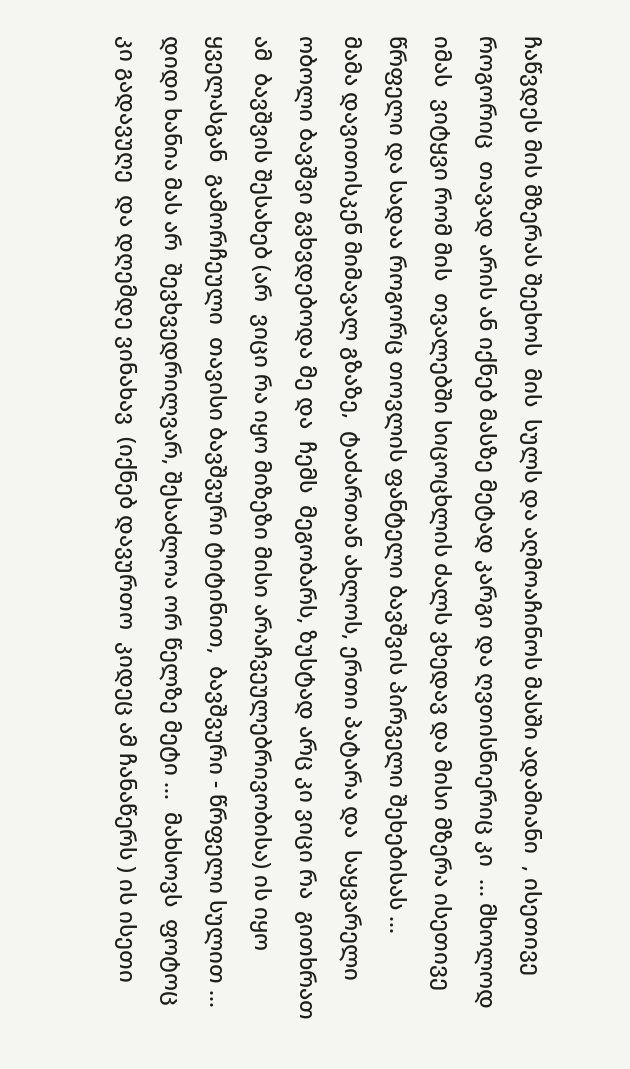ჩაწვდეს მის მზერას შეეხოს  მის  სულს და აღმოაჩინოს მასში ადამიანი  , ისეთივე როგორიც  თავად არის ან იქნებ მასზე მეტად კარგი და ღვთისნიერიც კი  ... მხოლოდ იმას  ვიტყვი რომ მის  თვალებში სიცოცხლის ძალს ვხედავ და მისი მზერა ისეთივე  წრფელი და სადაა როგორც თოვლის ფანტელი ბავშვის პირველი შეხებისას ...
მამა დავითისკენ მიმავალ გზაზე,  ტაძართან ახლოს, ერთი პატარა და  საყვარელი ობოლი ბავშვი გვხვდებოდა მე და  ჩემს  მეგობარს, ზუსტად არც კი ვიცი რა  გითხრათ ამ  ბავშვის შესახებ (არ  ვიცი რა იყო მიზეზი მისი არაჩვეულებრივობისა) ის იყო ყველასგან  გამორჩეული  თავისი ბავშვური ტიტინით,  ბავშვური - წრფელი სულით ... დიდი ხანია მას არ  შევხვედრილვარ, შესაძლოა ორ წელზე მეტი ...  მახსოვს  ფოტოც კი გადავუღე  და დღემდე ვინახავ  (იქნებ დავურთო  კიდეც ამ ჩანაწერს ) ის ისეთი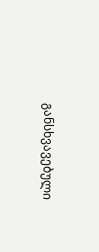განსხვავებული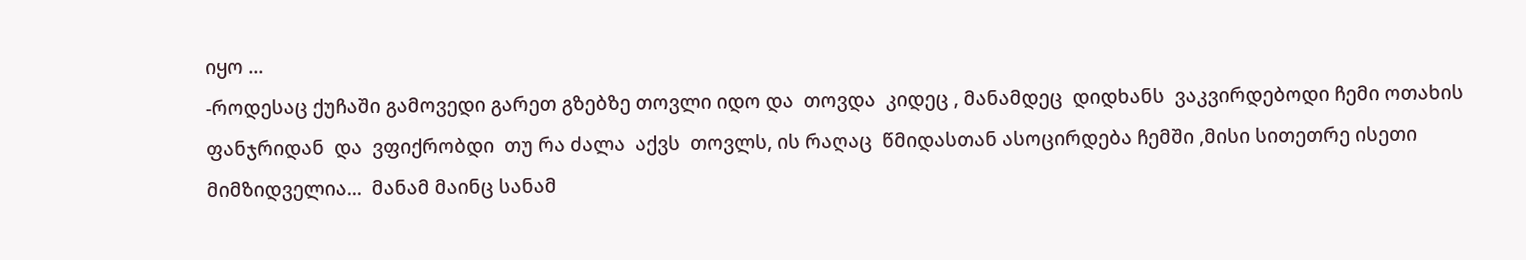იყო ...
-როდესაც ქუჩაში გამოვედი გარეთ გზებზე თოვლი იდო და  თოვდა  კიდეც , მანამდეც  დიდხანს  ვაკვირდებოდი ჩემი ოთახის ფანჯრიდან  და  ვფიქრობდი  თუ რა ძალა  აქვს  თოვლს, ის რაღაც  წმიდასთან ასოცირდება ჩემში ,მისი სითეთრე ისეთი მიმზიდველია...  მანამ მაინც სანამ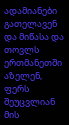ადამიანები გათელავენ და მიწასა და  თოვლს  ერთმანეთში აზელენ, ფერს შეუცვლიან მის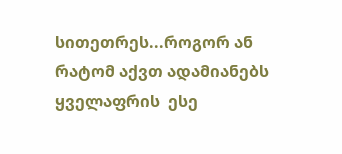სითეთრეს...როგორ ან რატომ აქვთ ადამიანებს  ყველაფრის  ესე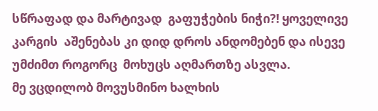სწრაფად და მარტივად  გაფუჭების ნიჭი?! ყოველივე კარგის  აშენებას კი დიდ დროს ანდომებენ და ისევე უმძიმთ როგორც  მოხუცს აღმართზე ასვლა.
მე ვცდილობ მოვუსმინო ხალხის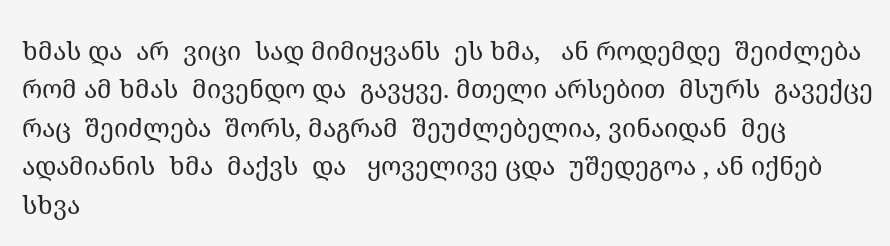ხმას და  არ  ვიცი  სად მიმიყვანს  ეს ხმა,   ან როდემდე  შეიძლება რომ ამ ხმას  მივენდო და  გავყვე. მთელი არსებით  მსურს  გავექცე რაც  შეიძლება  შორს, მაგრამ  შეუძლებელია, ვინაიდან  მეც  ადამიანის  ხმა  მაქვს  და   ყოველივე ცდა  უშედეგოა , ან იქნებ სხვა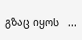გზაც იყოს   ...